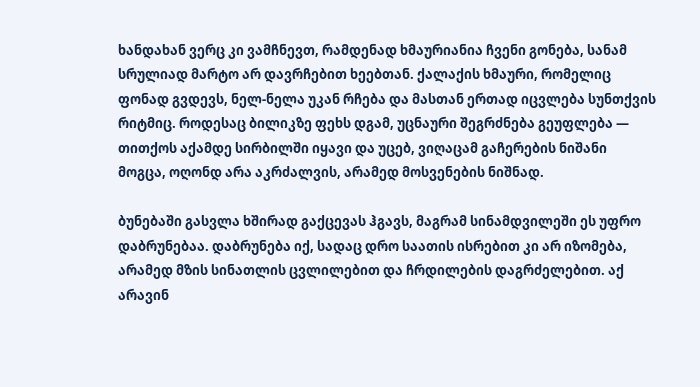ხანდახან ვერც კი ვამჩნევთ, რამდენად ხმაურიანია ჩვენი გონება, სანამ სრულიად მარტო არ დავრჩებით ხეებთან. ქალაქის ხმაური, რომელიც ფონად გვდევს, ნელ-ნელა უკან რჩება და მასთან ერთად იცვლება სუნთქვის რიტმიც. როდესაც ბილიკზე ფეხს დგამ, უცნაური შეგრძნება გეუფლება — თითქოს აქამდე სირბილში იყავი და უცებ, ვიღაცამ გაჩერების ნიშანი მოგცა, ოღონდ არა აკრძალვის, არამედ მოსვენების ნიშნად.

ბუნებაში გასვლა ხშირად გაქცევას ჰგავს, მაგრამ სინამდვილეში ეს უფრო დაბრუნებაა. დაბრუნება იქ, სადაც დრო საათის ისრებით კი არ იზომება, არამედ მზის სინათლის ცვლილებით და ჩრდილების დაგრძელებით. აქ არავინ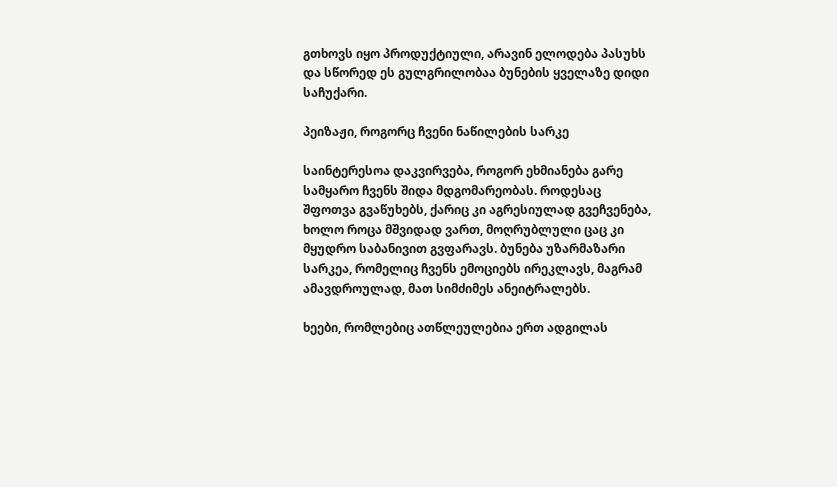გთხოვს იყო პროდუქტიული, არავინ ელოდება პასუხს და სწორედ ეს გულგრილობაა ბუნების ყველაზე დიდი საჩუქარი.

პეიზაჟი, როგორც ჩვენი ნაწილების სარკე

საინტერესოა დაკვირვება, როგორ ეხმიანება გარე სამყარო ჩვენს შიდა მდგომარეობას. როდესაც შფოთვა გვაწუხებს, ქარიც კი აგრესიულად გვეჩვენება, ხოლო როცა მშვიდად ვართ, მოღრუბლული ცაც კი მყუდრო საბანივით გვფარავს. ბუნება უზარმაზარი სარკეა, რომელიც ჩვენს ემოციებს ირეკლავს, მაგრამ ამავდროულად, მათ სიმძიმეს ანეიტრალებს.

ხეები, რომლებიც ათწლეულებია ერთ ადგილას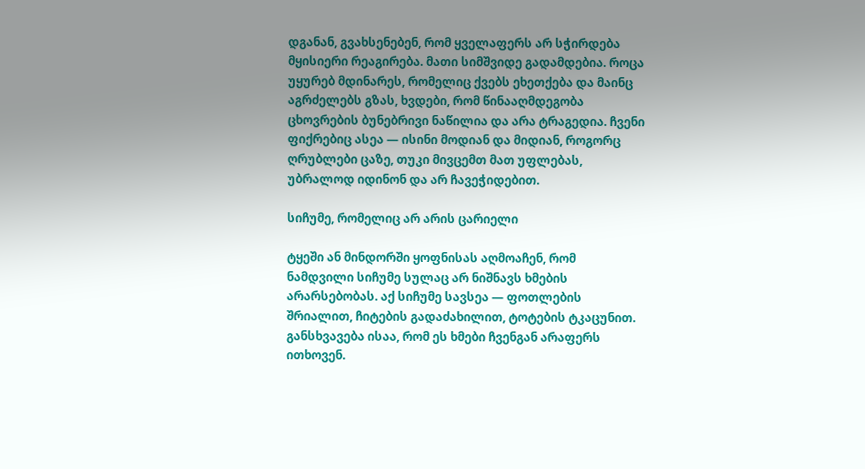დგანან, გვახსენებენ, რომ ყველაფერს არ სჭირდება მყისიერი რეაგირება. მათი სიმშვიდე გადამდებია. როცა უყურებ მდინარეს, რომელიც ქვებს ეხეთქება და მაინც აგრძელებს გზას, ხვდები, რომ წინააღმდეგობა ცხოვრების ბუნებრივი ნაწილია და არა ტრაგედია. ჩვენი ფიქრებიც ასეა — ისინი მოდიან და მიდიან, როგორც ღრუბლები ცაზე, თუკი მივცემთ მათ უფლებას, უბრალოდ იდინონ და არ ჩავეჭიდებით.

სიჩუმე, რომელიც არ არის ცარიელი

ტყეში ან მინდორში ყოფნისას აღმოაჩენ, რომ ნამდვილი სიჩუმე სულაც არ ნიშნავს ხმების არარსებობას. აქ სიჩუმე სავსეა — ფოთლების შრიალით, ჩიტების გადაძახილით, ტოტების ტკაცუნით. განსხვავება ისაა, რომ ეს ხმები ჩვენგან არაფერს ითხოვენ.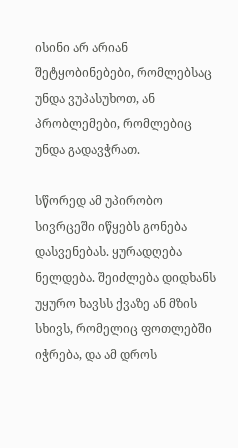ისინი არ არიან შეტყობინებები, რომლებსაც უნდა ვუპასუხოთ, ან პრობლემები, რომლებიც უნდა გადავჭრათ.

სწორედ ამ უპირობო სივრცეში იწყებს გონება დასვენებას. ყურადღება ნელდება. შეიძლება დიდხანს უყურო ხავსს ქვაზე ან მზის სხივს, რომელიც ფოთლებში იჭრება, და ამ დროს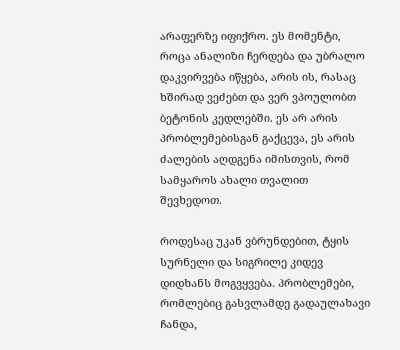არაფერზე იფიქრო. ეს მომენტი, როცა ანალიზი ჩერდება და უბრალო დაკვირვება იწყება, არის ის, რასაც ხშირად ვეძებთ და ვერ ვპოულობთ ბეტონის კედლებში. ეს არ არის პრობლემებისგან გაქცევა, ეს არის ძალების აღდგენა იმისთვის, რომ სამყაროს ახალი თვალით შევხედოთ.

როდესაც უკან ვბრუნდებით, ტყის სურნელი და სიგრილე კიდევ დიდხანს მოგვყვება. პრობლემები, რომლებიც გასვლამდე გადაულახავი ჩანდა,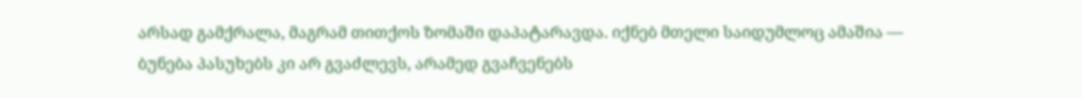არსად გამქრალა, მაგრამ თითქოს ზომაში დაპატარავდა. იქნებ მთელი საიდუმლოც ამაშია — ბუნება პასუხებს კი არ გვაძლევს, არამედ გვაჩვენებს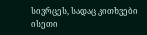სივრცეს, სადაც კითხვები ისეთი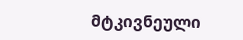მტკივნეული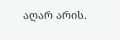აღარ არის.